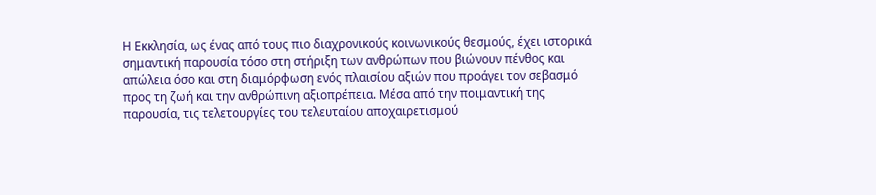Η Εκκλησία, ως ένας από τους πιο διαχρονικούς κοινωνικούς θεσμούς, έχει ιστορικά σημαντική παρουσία τόσο στη στήριξη των ανθρώπων που βιώνουν πένθος και απώλεια όσο και στη διαμόρφωση ενός πλαισίου αξιών που προάγει τον σεβασμό προς τη ζωή και την ανθρώπινη αξιοπρέπεια. Μέσα από την ποιμαντική της παρουσία, τις τελετουργίες του τελευταίου αποχαιρετισμού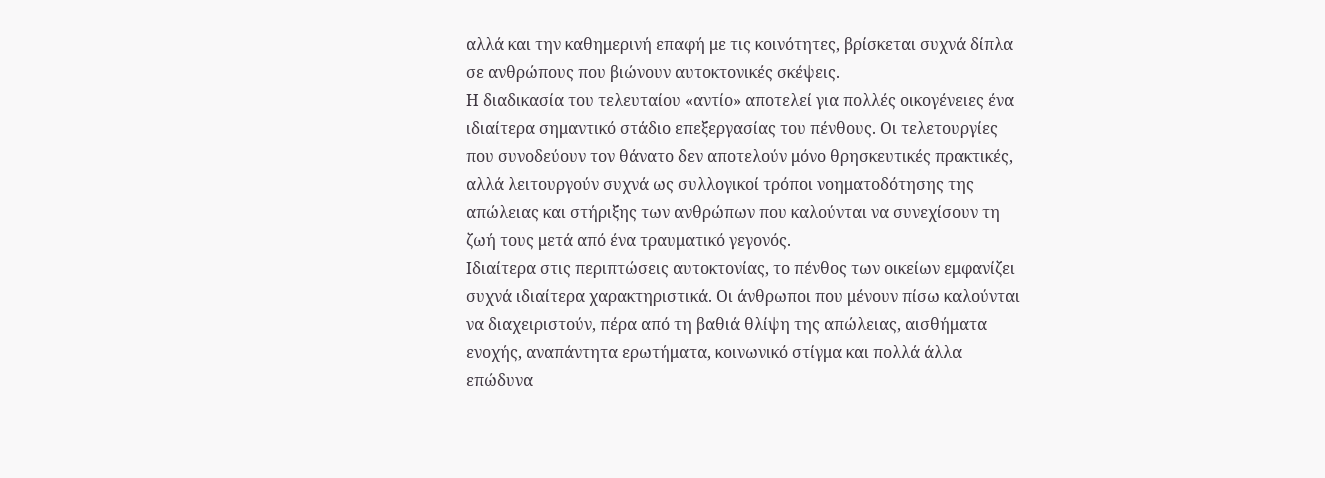αλλά και την καθημερινή επαφή με τις κοινότητες, βρίσκεται συχνά δίπλα σε ανθρώπους που βιώνουν αυτοκτονικές σκέψεις.
Η διαδικασία του τελευταίου «αντίο» αποτελεί για πολλές οικογένειες ένα ιδιαίτερα σημαντικό στάδιο επεξεργασίας του πένθους. Οι τελετουργίες που συνοδεύουν τον θάνατο δεν αποτελούν μόνο θρησκευτικές πρακτικές, αλλά λειτουργούν συχνά ως συλλογικοί τρόποι νοηματοδότησης της απώλειας και στήριξης των ανθρώπων που καλούνται να συνεχίσουν τη ζωή τους μετά από ένα τραυματικό γεγονός.
Ιδιαίτερα στις περιπτώσεις αυτοκτονίας, το πένθος των οικείων εμφανίζει συχνά ιδιαίτερα χαρακτηριστικά. Οι άνθρωποι που μένουν πίσω καλούνται να διαχειριστούν, πέρα από τη βαθιά θλίψη της απώλειας, αισθήματα ενοχής, αναπάντητα ερωτήματα, κοινωνικό στίγμα και πολλά άλλα επώδυνα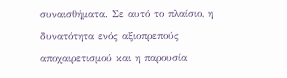συναισθήματα. Σε αυτό το πλαίσιο, η δυνατότητα ενός αξιοπρεπούς αποχαιρετισμού και η παρουσία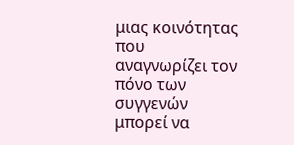μιας κοινότητας που αναγνωρίζει τον πόνο των συγγενών μπορεί να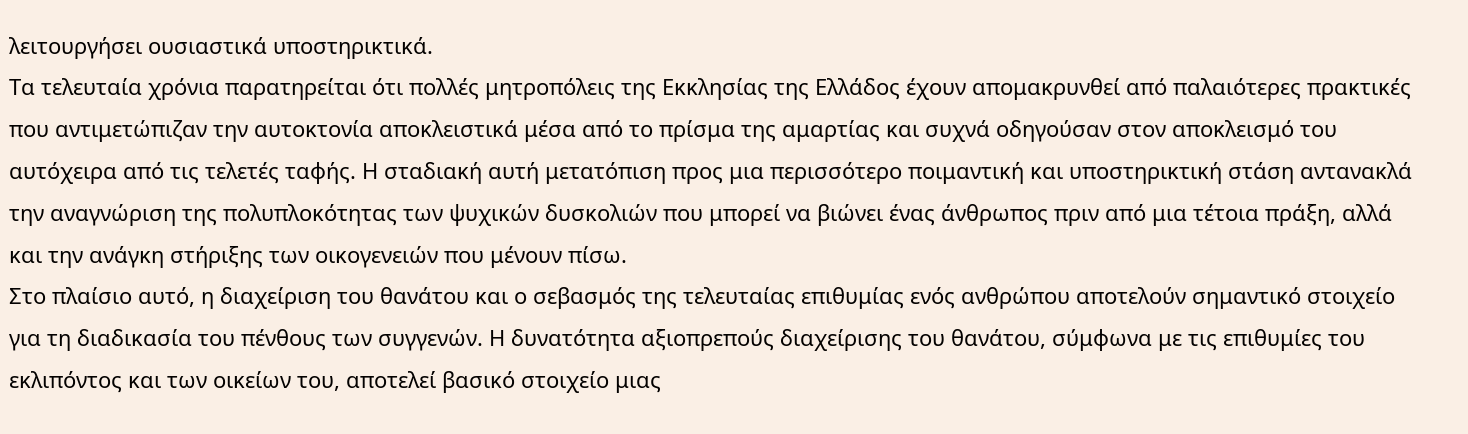λειτουργήσει ουσιαστικά υποστηρικτικά.
Τα τελευταία χρόνια παρατηρείται ότι πολλές μητροπόλεις της Εκκλησίας της Ελλάδος έχουν απομακρυνθεί από παλαιότερες πρακτικές που αντιμετώπιζαν την αυτοκτονία αποκλειστικά μέσα από το πρίσμα της αμαρτίας και συχνά οδηγούσαν στον αποκλεισμό του αυτόχειρα από τις τελετές ταφής. Η σταδιακή αυτή μετατόπιση προς μια περισσότερο ποιμαντική και υποστηρικτική στάση αντανακλά την αναγνώριση της πολυπλοκότητας των ψυχικών δυσκολιών που μπορεί να βιώνει ένας άνθρωπος πριν από μια τέτοια πράξη, αλλά και την ανάγκη στήριξης των οικογενειών που μένουν πίσω.
Στο πλαίσιο αυτό, η διαχείριση του θανάτου και ο σεβασμός της τελευταίας επιθυμίας ενός ανθρώπου αποτελούν σημαντικό στοιχείο για τη διαδικασία του πένθους των συγγενών. Η δυνατότητα αξιοπρεπούς διαχείρισης του θανάτου, σύμφωνα με τις επιθυμίες του εκλιπόντος και των οικείων του, αποτελεί βασικό στοιχείο μιας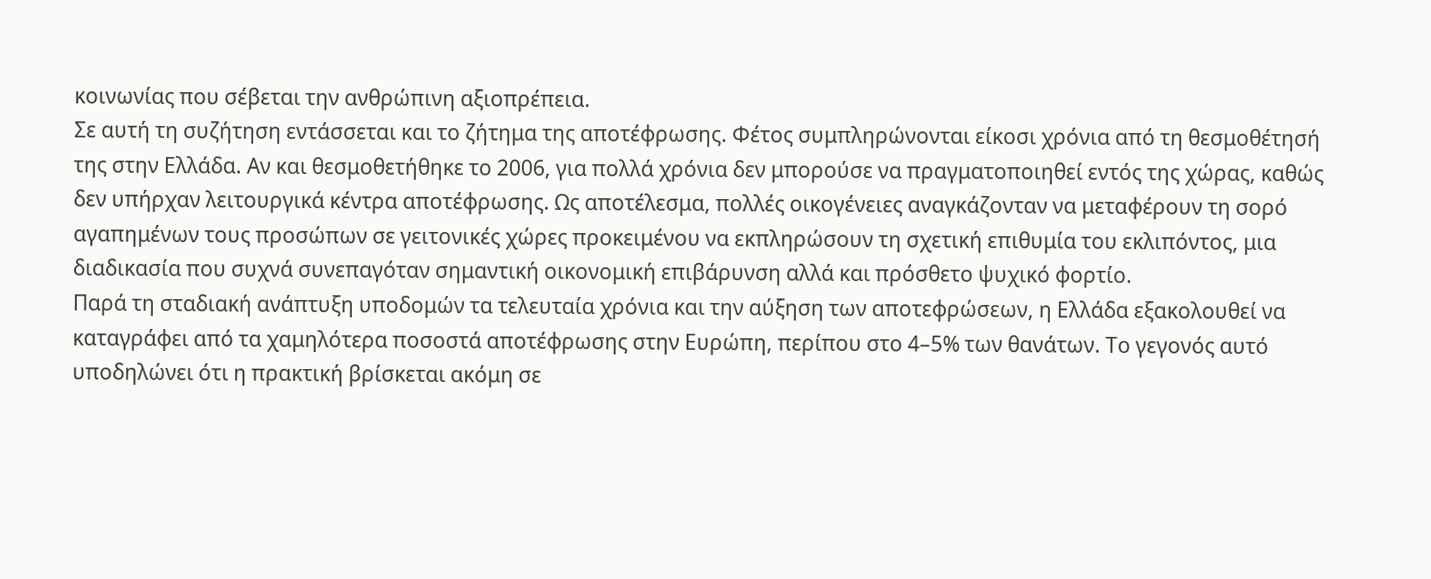κοινωνίας που σέβεται την ανθρώπινη αξιοπρέπεια.
Σε αυτή τη συζήτηση εντάσσεται και το ζήτημα της αποτέφρωσης. Φέτος συμπληρώνονται είκοσι χρόνια από τη θεσμοθέτησή της στην Ελλάδα. Αν και θεσμοθετήθηκε το 2006, για πολλά χρόνια δεν μπορούσε να πραγματοποιηθεί εντός της χώρας, καθώς δεν υπήρχαν λειτουργικά κέντρα αποτέφρωσης. Ως αποτέλεσμα, πολλές οικογένειες αναγκάζονταν να μεταφέρουν τη σορό αγαπημένων τους προσώπων σε γειτονικές χώρες προκειμένου να εκπληρώσουν τη σχετική επιθυμία του εκλιπόντος, μια διαδικασία που συχνά συνεπαγόταν σημαντική οικονομική επιβάρυνση αλλά και πρόσθετο ψυχικό φορτίο.
Παρά τη σταδιακή ανάπτυξη υποδομών τα τελευταία χρόνια και την αύξηση των αποτεφρώσεων, η Ελλάδα εξακολουθεί να καταγράφει από τα χαμηλότερα ποσοστά αποτέφρωσης στην Ευρώπη, περίπου στο 4–5% των θανάτων. Το γεγονός αυτό υποδηλώνει ότι η πρακτική βρίσκεται ακόμη σε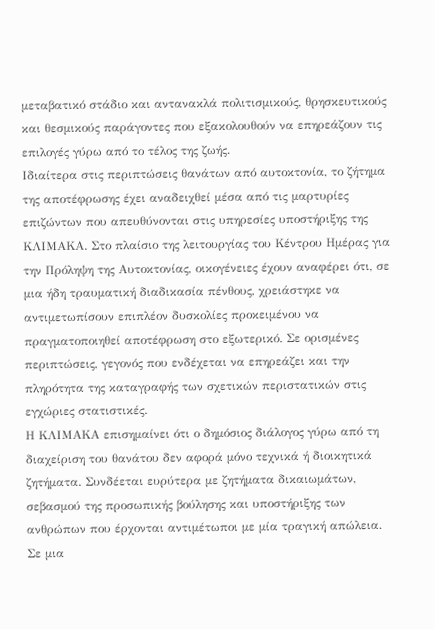μεταβατικό στάδιο και αντανακλά πολιτισμικούς, θρησκευτικούς και θεσμικούς παράγοντες που εξακολουθούν να επηρεάζουν τις επιλογές γύρω από το τέλος της ζωής.
Ιδιαίτερα στις περιπτώσεις θανάτων από αυτοκτονία, το ζήτημα της αποτέφρωσης έχει αναδειχθεί μέσα από τις μαρτυρίες επιζώντων που απευθύνονται στις υπηρεσίες υποστήριξης της ΚΛΙΜΑΚΑ. Στο πλαίσιο της λειτουργίας του Κέντρου Ημέρας για την Πρόληψη της Αυτοκτονίας, οικογένειες έχουν αναφέρει ότι, σε μια ήδη τραυματική διαδικασία πένθους, χρειάστηκε να αντιμετωπίσουν επιπλέον δυσκολίες προκειμένου να πραγματοποιηθεί αποτέφρωση στο εξωτερικό. Σε ορισμένες περιπτώσεις, γεγονός που ενδέχεται να επηρεάζει και την πληρότητα της καταγραφής των σχετικών περιστατικών στις εγχώριες στατιστικές.
Η ΚΛΙΜΑΚΑ επισημαίνει ότι ο δημόσιος διάλογος γύρω από τη διαχείριση του θανάτου δεν αφορά μόνο τεχνικά ή διοικητικά ζητήματα. Συνδέεται ευρύτερα με ζητήματα δικαιωμάτων, σεβασμού της προσωπικής βούλησης και υποστήριξης των ανθρώπων που έρχονται αντιμέτωποι με μία τραγική απώλεια.
Σε μια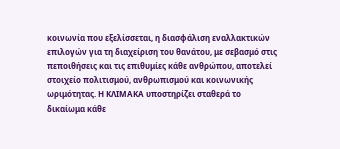κοινωνία που εξελίσσεται, η διασφάλιση εναλλακτικών επιλογών για τη διαχείριση του θανάτου, με σεβασμό στις πεποιθήσεις και τις επιθυμίες κάθε ανθρώπου, αποτελεί στοιχείο πολιτισμού, ανθρωπισμού και κοινωνικής ωριμότητας. Η ΚΛΙΜΑΚΑ υποστηρίζει σταθερά το δικαίωμα κάθε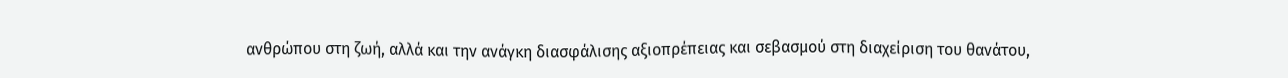ανθρώπου στη ζωή, αλλά και την ανάγκη διασφάλισης αξιοπρέπειας και σεβασμού στη διαχείριση του θανάτου,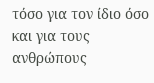τόσο για τον ίδιο όσο και για τους ανθρώπους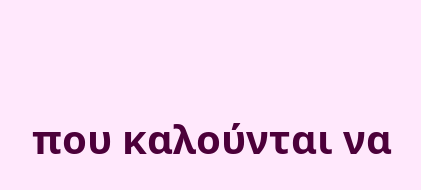που καλούνται να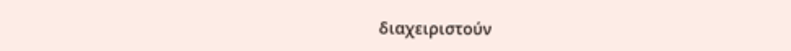διαχειριστούν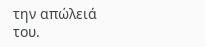την απώλειά του.